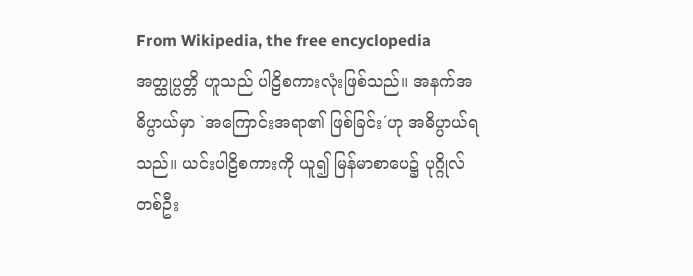From Wikipedia, the free encyclopedia
အတ္ထုပ္ပတ္တိ ဟူသည် ပါဠိစကားလုံးဖြစ်သည်။ အနက်အဓိပ္ပာယ်မှာ `အကြောင်းအရာ၏ ဖြစ်ခြင်း´ဟု အဓိပ္ပာယ်ရသည်။ ယင်းပါဠိစကားကို ယူ၍ မြန်မာစာပေ၌ ပုဂ္ဂိုလ်တစ်ဦး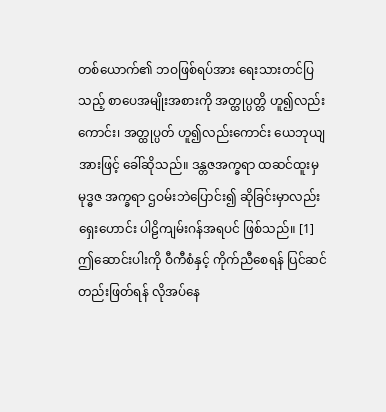တစ်ယောက်၏ ဘဝဖြစ်ရပ်အား ရေးသားတင်ပြသည့် စာပေအမျိုးအစားကို အတ္ထုပ္ပတ္တိ ဟူ၍လည်းကောင်း၊ အတ္ထုပ္ပတ် ဟူ၍လည်းကောင်း ယေဘုယျအားဖြင့် ခေါ်ဆိုသည်။ ဒန္တဇအက္ခရာ ထဆင်ထူးမှ မုဒ္ဓဇ အက္ခရာ ဌဝမ်းဘဲပြောင်း၍ ဆိုခြင်းမှာလည်း ရှေးဟောင်း ပါဠိကျမ်းဂန်အရပင် ဖြစ်သည်။ [1]
ဤဆောင်းပါးကို ဝီကီစံနှင့် ကိုက်ညီစေရန် ပြင်ဆင်တည်းဖြတ်ရန် လိုအပ်နေ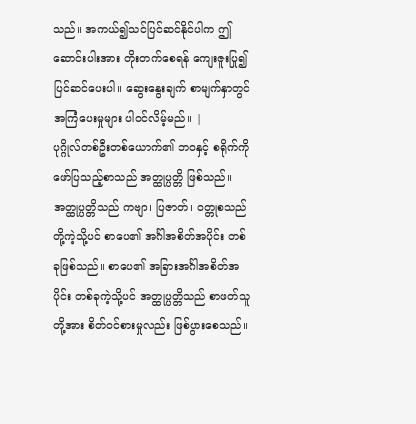သည်။ အကယ်၍သင်ပြင်ဆင်နိုင်ပါက ဤဆောင်းပါးအား တိုးတက်စေရန် ကျေးဇူးပြု၍ ပြင်ဆင်ပေးပါ။ ဆွေးနွေးချက် စာမျက်နှာတွင် အကြံပေးမှုများ ပါဝင်လိမ့်မည်။ |
ပုဂ္ဂိုလ်တစ်ဦးတစ်ယောက်၏ ဘဝနှင့် စရိုက်ကို ဖော်ပြသည့်စာသည် အတ္ထုပ္ပတ္တိ ဖြစ်သည်။ အတ္ထုပ္ပတ္တိသည် ကဗျာ၊ ပြဇာတ်၊ ဝတ္တုစသည်တို့ကဲ့သို့ပင် စာပေ၏ အင်္ဂါအစိတ်အပိုင်း တစ်ခုဖြစ်သည်။ စာပေ၏ အခြားအင်္ဂါအစိတ်အပိုင်း တစ်ခုကဲ့သို့ပင် အတ္ထုပ္ပတ္တိသည် စာဖတ်သူတို့အား စိတ်ဝင်စားမှုလည်း ဖြစ်ပွားစေသည်။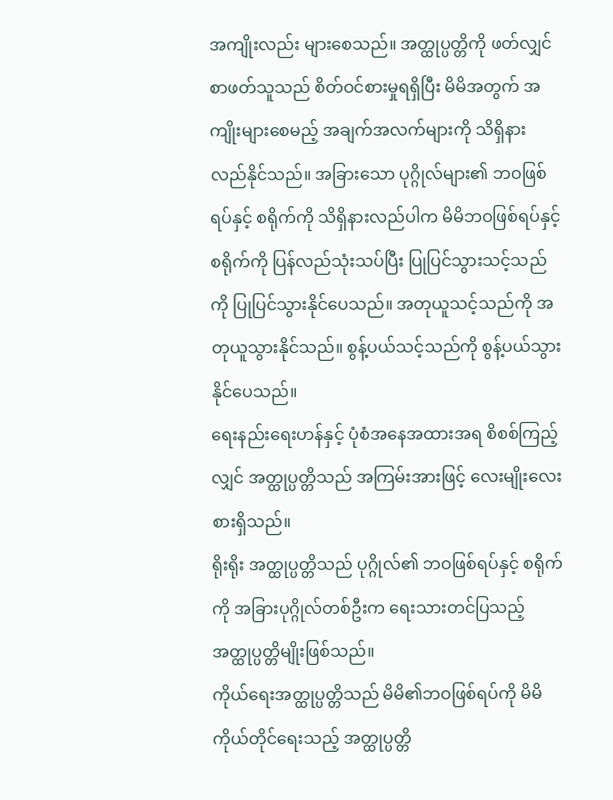အကျိုးလည်း များစေသည်။ အတ္ထုပ္ပတ္တိကို ဖတ်လျှင် စာဖတ်သူသည် စိတ်ဝင်စားမှုရရှိပြီး မိမိအတွက် အကျိုးများစေမည့် အချက်အလက်များကို သိရှိနားလည်နိုင်သည်။ အခြားသော ပုဂ္ဂိုလ်များ၏ ဘဝဖြစ်ရပ်နှင့် စရိုက်ကို သိရှိနားလည်ပါက မိမိဘဝဖြစ်ရပ်နှင့် စရိုက်ကို ပြန်လည်သုံးသပ်ပြီး ပြုပြင်သွားသင့်သည်ကို ပြုပြင်သွားနိုင်ပေသည်။ အတုယူသင့်သည်ကို အတုယူသွားနိုင်သည်။ စွန့်ပယ်သင့်သည်ကို စွန့်ပယ်သွားနိုင်ပေသည်။
ရေးနည်းရေးဟန်နှင့် ပုံစံအနေအထားအရ စိစစ်ကြည့်လျှင် အတ္ထုပ္ပတ္တိသည် အကြမ်းအားဖြင့် လေးမျိုးလေးစားရှိသည်။
ရိုးရိုး အတ္ထုပ္ပတ္တိသည် ပုဂ္ဂိုလ်၏ ဘဝဖြစ်ရပ်နှင့် စရိုက်ကို အခြားပုဂ္ဂိုလ်တစ်ဦးက ရေးသားတင်ပြသည့် အတ္ထုပ္ပတ္တိမျိုးဖြစ်သည်။
ကိုယ်ရေးအတ္ထုပ္ပတ္တိသည် မိမိ၏ဘဝဖြစ်ရပ်ကို မိမိကိုယ်တိုင်ရေးသည့် အတ္ထုပ္ပတ္တိ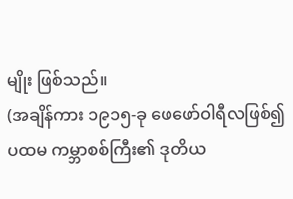မျိုး ဖြစ်သည်။
(အချိန်ကား ၁၉၁၅-ခု ဖေဖော်ဝါရီလဖြစ်၍ ပထမ ကမ္ဘာစစ်ကြီး၏ ဒုတိယ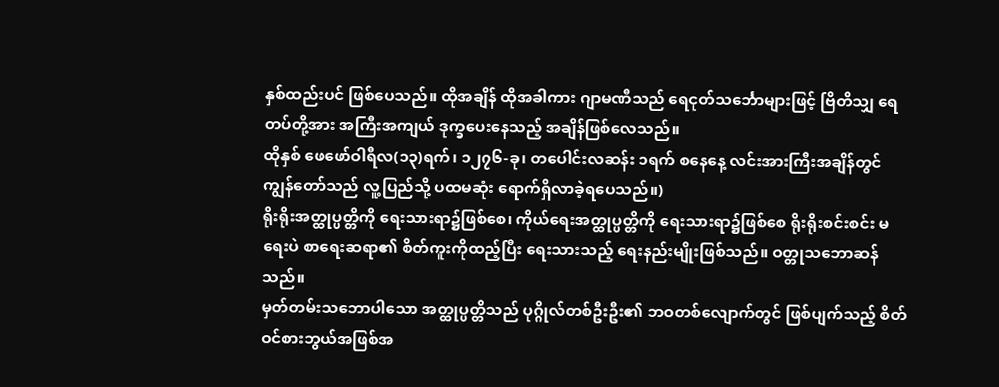နှစ်ထည်းပင် ဖြစ်ပေသည်။ ထိုအချိန် ထိုအခါကား ဂျာမဏီသည် ရေငုတ်သင်္ဘောများဖြင့် ဗြိတိသျှ ရေတပ်တို့အား အကြီးအကျယ် ဒုက္ခပေးနေသည့် အချိန်ဖြစ်လေသည်။
ထိုနှစ် ဖေဖော်ဝါရီလ(၁၃)ရက်၊ ၁၂၇၆-ခု၊ တပေါင်းလဆန်း ၁ရက် စနေနေ့ လင်းအားကြီးအချိန်တွင် ကျွန်တော်သည် လူ့ပြည်သို့ ပထမဆုံး ရောက်ရှိလာခဲ့ရပေသည်။)
ရိုးရိုးအတ္ထုပ္ပတ္တိကို ရေးသားရာ၌ဖြစ်စေ၊ ကိုယ်ရေးအတ္ထုပ္ပတ္တိကို ရေးသားရာ၌ဖြစ်စေ ရိုးရိုးစင်းစင်း မရေးပဲ စာရေးဆရာ၏ စိတ်ကူးကိုထည့်ပြီး ရေးသားသည့် ရေးနည်းမျိုးဖြစ်သည်။ ဝတ္တုသဘောဆန်သည်။
မှတ်တမ်းသဘောပါသော အတ္ထုပ္ပတ္တိသည် ပုဂ္ဂိုလ်တစ်ဦးဦး၏ ဘဝတစ်လျောက်တွင် ဖြစ်ပျက်သည့် စိတ်ဝင်စားဘွယ်အဖြစ်အ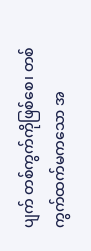ပျက် တစ်ကွက်ကိုဖြစ်စေ၊ တစ်ကွက်ထက်မကသော အ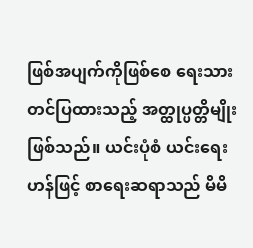ဖြစ်အပျက်ကိုဖြစ်စေ ရေးသားတင်ပြထားသည့် အတ္ထုပ္ပတ္တိမျိုးဖြစ်သည်။ ယင်းပုံစံ ယင်းရေးဟန်ဖြင့် စာရေးဆရာသည် မိမိ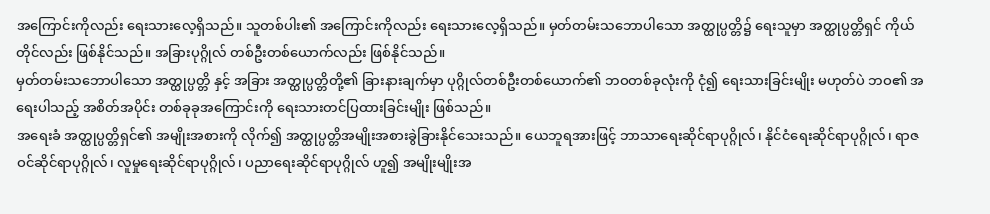အကြောင်းကိုလည်း ရေးသားလေ့ရှိသည်။ သူတစ်ပါး၏ အကြောင်းကိုလည်း ရေးသားလေ့ရှိသည်။ မှတ်တမ်းသဘောပါသော အတ္ထုပ္ပတ္တိ၌ ရေးသူမှာ အတ္ထုပ္ပတ္တိရှင် ကိုယ်တိုင်လည်း ဖြစ်နိုင်သည်။ အခြားပုဂ္ဂိုလ် တစ်ဦးတစ်ယောက်လည်း ဖြစ်နိုင်သည်။
မှတ်တမ်းသဘောပါသော အတ္ထုပ္ပတ္တိ နှင့် အခြား အတ္ထုပ္ပတ္တိတို့၏ ခြားနားချက်မှာ ပုဂ္ဂိုလ်တစ်ဦးတစ်ယောက်၏ ဘဝတစ်ခုလုံးကို ငုံ၍ ရေးသားခြင်းမျိုး မဟုတ်ပဲ ဘဝ၏ အရေးပါသည့် အစိတ်အပိုင်း တစ်ခုခုအကြောင်းကို ရေးသားတင်ပြထားခြင်းမျိုး ဖြစ်သည်။
အရေးခံ အတ္ထုပ္ပတ္တိရှင်၏ အမျိုးအစားကို လိုက်၍ အတ္ထုပ္ပတ္တိအမျိုးအစားခွဲခြားနိုင်သေးသည်။ ယေဘူရအားဖြင့် ဘာသာရေးဆိုင်ရာပုဂ္ဂိုလ်၊ နိုင်ငံရေးဆိုင်ရာပုဂ္ဂိုလ်၊ ရာဇဝင်ဆိုင်ရာပုဂ္ဂိုလ်၊ လူမှုရေးဆိုင်ရာပုဂ္ဂိုလ်၊ ပညာရေးဆိုင်ရာပုဂ္ဂိုလ် ဟူ၍ အမျိုးမျိုးအ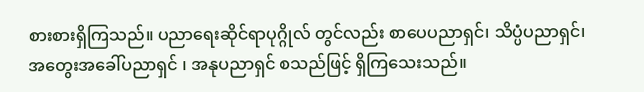စားစားရှိကြသည်။ ပညာရေးဆိုင်ရာပုဂ္ဂိုလ် တွင်လည်း စာပေပညာရှင်၊ သိပ္ပံပညာရှင်၊ အတွေးအခေါ်ပညာရှင် ၊ အနုပညာရှင် စသည်ဖြင့် ရှိကြသေးသည်။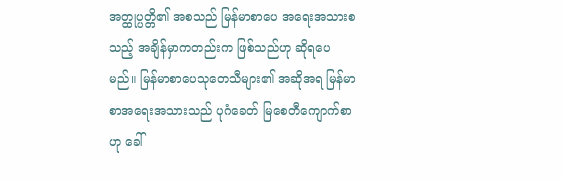အတ္ထုပ္ပတ္တိ၏ အစသည် မြန်မာစာပေ အရေးအသားစသည့် အချိန်မှာကတည်းက ဖြစ်သည်ဟု ဆိုရပေမည်။ မြန်မာစာပေသုတေသီများ၏ အဆိုအရ မြန်မာစာအရေးအသားသည် ပုဂံခေတ် မြစေတီကျောက်စာဟု ခေါ်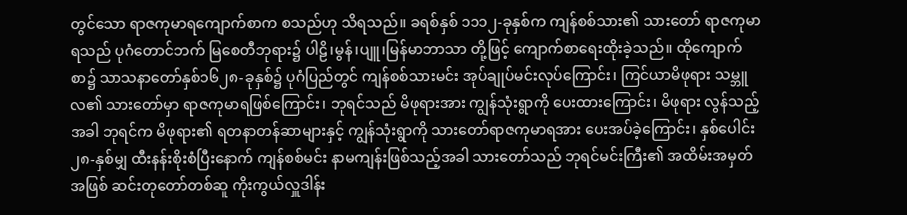တွင်သော ရာဇကုမာရကျောက်စာက စသည်ဟု သိရသည်။ ခရစ်နှစ် ၁၁၁၂-ခုနှစ်က ကျန်စစ်သား၏ သားတော် ရာဇကုမာရသည် ပုဂံတောင်ဘက် မြစေတီဘုရား၌ ပါဠိ၊မွန်၊ပျူ၊မြန်မာဘာသာ တို့ဖြင့် ကျောက်စာရေးထိုးခဲ့သည်။ ထိုကျောက်စာ၌ သာသနာတော်နှစ်၁၆၂၈-ခုနှစ်၌ ပုဂံပြည်တွင် ကျန်စစ်သားမင်း အုပ်ချုပ်မင်းလုပ်ကြောင်း၊ ကြင်ယာမိဖုရား သမ္ဘူလ၏ သားတော်မှာ ရာဇကုမာရဖြစ်ကြောင်း၊ ဘုရင်သည် မိဖုရားအား ကျွန်သုံးရွာကို ပေးထားကြောင်း၊ မိဖုရား လွန်သည့်အခါ ဘုရင်က မိဖုရား၏ ရတနာတန်ဆာများနှင့် ကျွန်သုံးရွာကို သားတော်ရာဇကုမာရအား ပေးအပ်ခဲ့ကြောင်း၊ နှစ်ပေါင်း ၂၈-နှစ်မျှ ထီးနန်းစိုးစံပြီးနောက် ကျန်စစ်မင်း နာမကျန်းဖြစ်သည့်အခါ သားတော်သည် ဘုရင်မင်းကြီး၏ အထိမ်းအမှတ်အဖြစ် ဆင်းတုတော်တစ်ဆူ ကိုးကွယ်လှူဒါန်း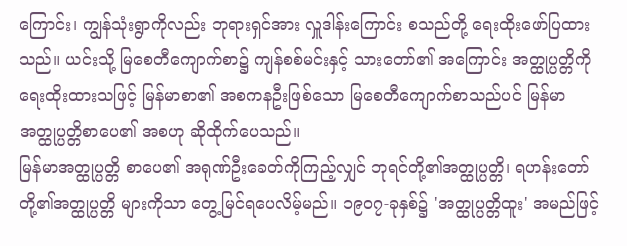ကြောင်း၊ ကျွန်သုံးရွာကိုလည်း ဘုရားရှင်အား လှူဒါန်းကြောင်း စသည်တို့ ရေးထိုးဖော်ပြထားသည်။ ယင်းသို့ မြစေတီကျောက်စာ၌ ကျန်စစ်မင်းနှင့် သားတော်၏ အကြောင်း အတ္ထုပ္ပတ္တိကို ရေးထိုးထားသဖြင့် မြန်မာစာ၏ အစကနဦးဖြစ်သော မြစေတီကျောက်စာသည်ပင် မြန်မာအတ္ထုပ္ပတ္တိစာပေ၏ အစဟု ဆိုထိုက်ပေသည်။
မြန်မာအတ္ထုပ္ပတ္တိ စာပေ၏ အရုဏ်ဦးခေတ်ကိုကြည့်လျှင် ဘုရင်တို့၏အတ္ထုပ္ပတ္တိ၊ ရဟန်းတော်တို့၏အတ္ထုပ္ပတ္တိ များကိုသာ တွေ့မြင်ရပေလိမ့်မည်။ ၁၉၀၇-ခုနှစ်၌ 'အတ္ထုပ္ပတ္တိထူး' အမည်ဖြင့်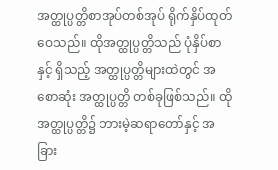အတ္ထုပ္ပတ္တိစာအုပ်တစ်အုပ် ရိုက်နှိပ်ထုတ်ဝေသည်။ ထိုအတ္ထုပ္ပတ္တိသည် ပုံနှိပ်စာနှင့် ရှိသည့် အတ္ထုပ္ပတ္တိများထဲတွင် အစောဆုံး အတ္ထုပ္ပတ္တိ တစ်ခုဖြစ်သည်။ ထိုအတ္ထုပ္ပတ္တိ၌ ဘားမဲ့ဆရာတော်နှင့် အခြား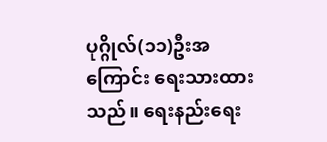ပုဂ္ဂိုလ်(၁၁)ဦးအကြောင်း ရေးသားထားသည်။ ရေးနည်းရေး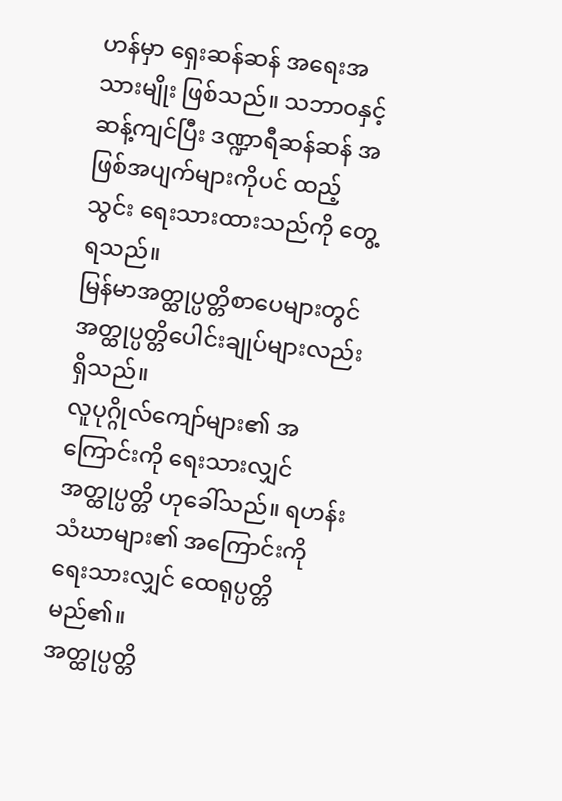ဟန်မှာ ရှေးဆန်ဆန် အရေးအသားမျိုး ဖြစ်သည်။ သဘာဝနှင့် ဆန့်ကျင်ပြီး ဒဏ္ဍာရီဆန်ဆန် အဖြစ်အပျက်များကိုပင် ထည့်သွင်း ရေးသားထားသည်ကို တွေ့ရသည်။
မြန်မာအတ္ထုပ္ပတ္တိစာပေများတွင် အတ္ထုပ္ပတ္တိပေါင်းချုပ်များလည်း ရှိသည်။
လူပုဂ္ဂိုလ်ကျော်များ၏ အကြောင်းကို ရေးသားလျှင် အတ္ထုပ္ပတ္တိ ဟုခေါ်သည်။ ရဟန်းသံဃာများ၏ အကြောင်းကို ရေးသားလျှင် ထေရုပ္ပတ္တိ မည်၏။
အတ္ထုပ္ပတ္တိ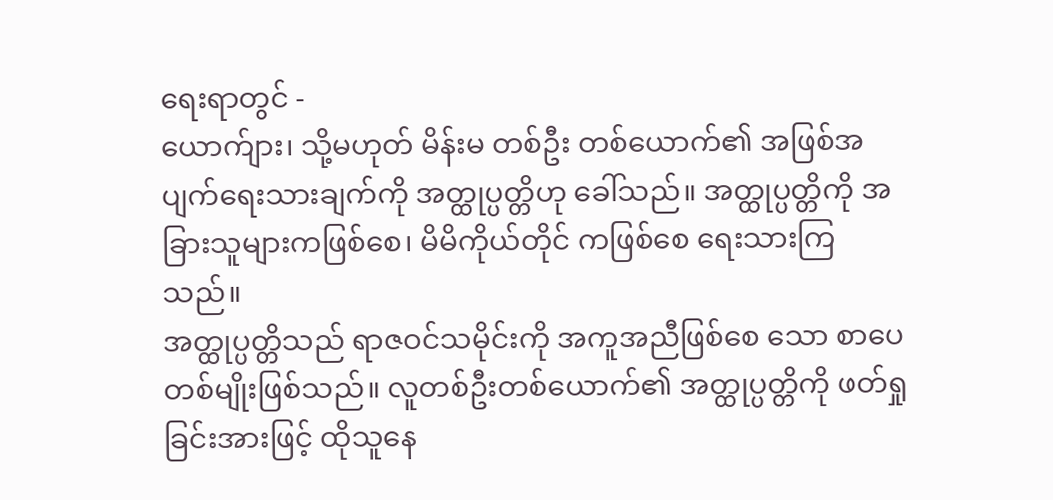ရေးရာတွင် -
ယောက်ျား၊ သို့မဟုတ် မိန်းမ တစ်ဦး တစ်ယောက်၏ အဖြစ်အပျက်ရေးသားချက်ကို အတ္ထုပ္ပတ္တိဟု ခေါ်သည်။ အတ္ထုပ္ပတ္တိကို အခြားသူများကဖြစ်စေ၊ မိမိကိုယ်တိုင် ကဖြစ်စေ ရေးသားကြသည်။
အတ္ထုပ္ပတ္တိသည် ရာဇဝင်သမိုင်းကို အကူအညီဖြစ်စေ သော စာပေတစ်မျိုးဖြစ်သည်။ လူတစ်ဦးတစ်ယောက်၏ အတ္ထုပ္ပတ္တိကို ဖတ်ရှုခြင်းအားဖြင့် ထိုသူနေ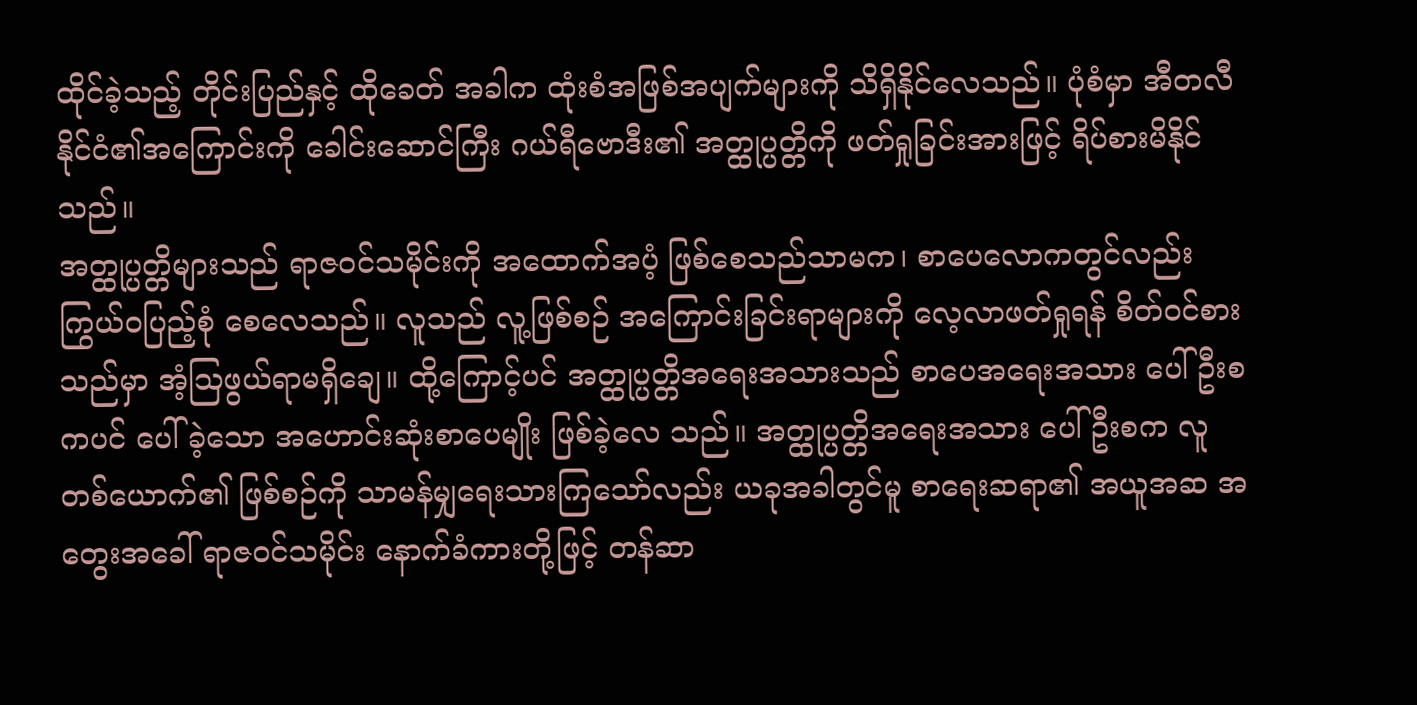ထိုင်ခဲ့သည့် တိုင်းပြည်နှင့် ထိုခေတ် အခါက ထုံးစံအဖြစ်အပျက်များကို သိရှိနိုင်လေသည်။ ပုံစံမှာ အီတလီနိုင်ငံ၏အကြောင်းကို ခေါင်းဆောင်ကြီး ဂယ်ရီဗောဒီး၏ အတ္ထုပ္ပတ္တိကို ဖတ်ရှုခြင်းအားဖြင့် ရိပ်စားမိနိုင်သည်။
အတ္ထုပ္ပတ္တိများသည် ရာဇဝင်သမိုင်းကို အထောက်အပံ့ ဖြစ်စေသည်သာမက၊ စာပေလောကတွင်လည်း ကြွယ်ဝပြည့်စုံ စေလေသည်။ လူသည် လူ့ဖြစ်စဉ် အကြောင်းခြင်းရာများကို လေ့လာဖတ်ရှုရန် စိတ်ဝင်စားသည်မှာ အံ့ဩဖွယ်ရာမရှိချေ။ ထို့ကြောင့်ပင် အတ္ထုပ္ပတ္တိအရေးအသားသည် စာပေအရေးအသား ပေါ်ဦးစကပင် ပေါ်ခဲ့သော အဟောင်းဆုံးစာပေမျိုး ဖြစ်ခဲ့လေ သည်။ အတ္ထုပ္ပတ္တိအရေးအသား ပေါ်ဦးစက လူတစ်ယောက်၏ ဖြစ်စဉ်ကို သာမန်မျှရေးသားကြသော်လည်း ယခုအခါတွင်မူ စာရေးဆရာ၏ အယူအဆ အတွေးအခေါ် ရာဇဝင်သမိုင်း နောက်ခံကားတို့ဖြင့် တန်ဆာ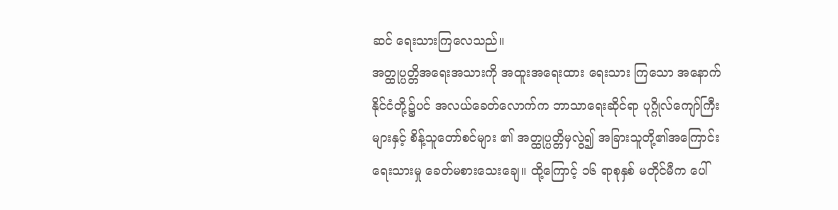ဆင် ရေးသားကြလေသည်။
အတ္ထုပ္ပတ္တိအရေးအသားကို အထူးအရေးထား ရေးသား ကြသော အနောက်နိုင်ငံတို့၌ပင် အလယ်ခေတ်လောက်က ဘာသာရေးဆိုင်ရာ ပုဂ္ဂိုလ်ကျော်ကြီးများနှင့် စိန့်သူတော်စင်များ ၏ အတ္ထုပ္ပတ္တိမှလွဲ၍ အခြားသူတို့၏အကြောင်း ရေးသားမှု ခေတ်မစားသေးချေ။ ထို့ကြောင့် ၁၆ ရာစုနှစ် မတိုင်မီက ပေါ်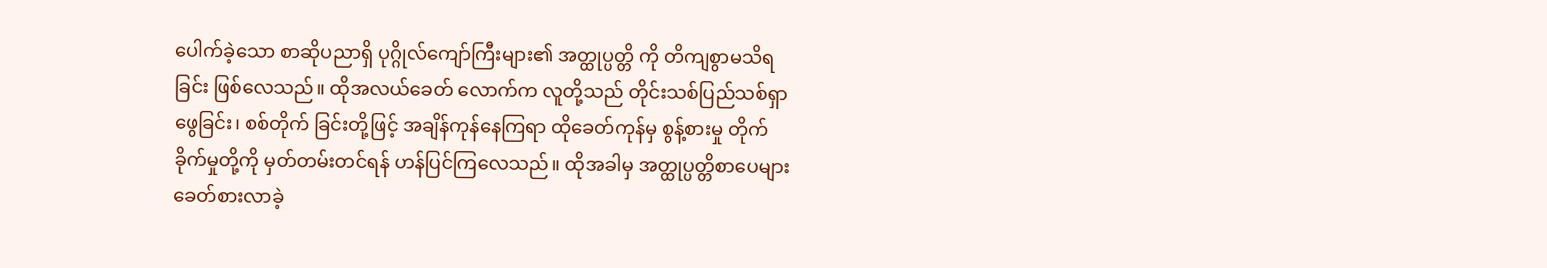ပေါက်ခဲ့သော စာဆိုပညာရှိ ပုဂ္ဂိုလ်ကျော်ကြီးများ၏ အတ္ထုပ္ပတ္တိ ကို တိကျစွာမသိရခြင်း ဖြစ်လေသည်။ ထိုအလယ်ခေတ် လောက်က လူတို့သည် တိုင်းသစ်ပြည်သစ်ရှာဖွေခြင်း၊ စစ်တိုက် ခြင်းတို့ဖြင့် အချိန်ကုန်နေကြရာ ထိုခေတ်ကုန်မှ စွန့်စားမှု တိုက်ခိုက်မှုတို့ကို မှတ်တမ်းတင်ရန် ဟန်ပြင်ကြလေသည်။ ထိုအခါမှ အတ္ထုပ္ပတ္တိစာပေများ ခေတ်စားလာခဲ့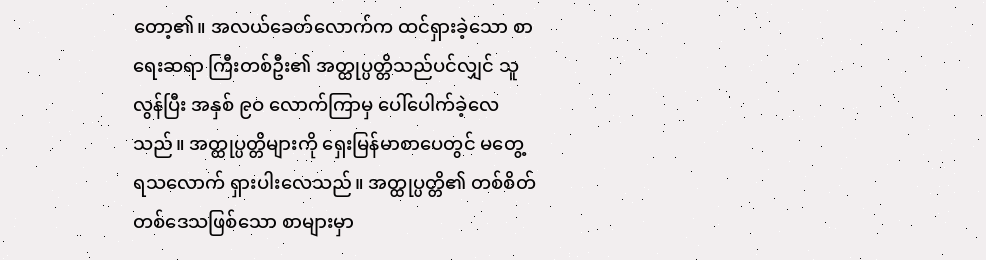တော့၏။ အလယ်ခေတ်လောက်က ထင်ရှားခဲ့သော စာရေးဆရာ ကြီးတစ်ဦး၏ အတ္ထုပ္ပတ္တိသည်ပင်လျှင် သူလွန်ပြီး အနှစ် ၉ဝ လောက်ကြာမှ ပေါ်ပေါက်ခဲ့လေသည်။ အတ္ထုပ္ပတ္တိများကို ရှေးမြန်မာစာပေတွင် မတွေ့ရသလောက် ရှားပါးလေသည်။ အတ္ထုပ္ပတ္တိ၏ တစ်စိတ်တစ်ဒေသဖြစ်သော စာများမှာ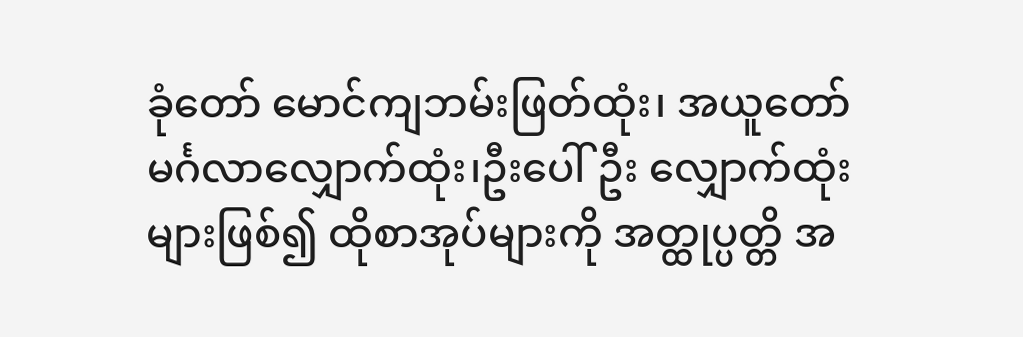ခုံတော် မောင်ကျဘမ်းဖြတ်ထုံး၊ အယူတော်မင်္ဂလာလျှောက်ထုံး၊ဦးပေါ်ဦး လျှောက်ထုံးများဖြစ်၍ ထိုစာအုပ်များကို အတ္ထုပ္ပတ္တိ အ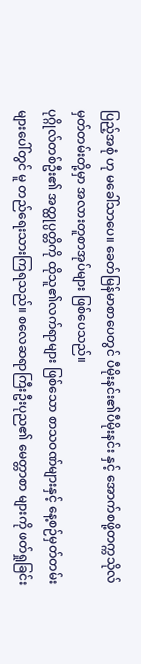ပြည့်အစုံ ဟု မခေါ်သာပေ။ ခေတ်မြန်မာစာပေတွင် ပီမိုးနင်း၏ပီမိုးနင်း နှင့် အောက်စဖို့တက္ကသိုလ်မှတ်တမ်းတို့မှာ အလားတူစာအုပ်များ ဖြစ်ပေသည်။
ပုဂ္ဂိုလ်တစ်ဦး၏ အတ္ထုပ္ပတ္တိကို ထိုသူ၏လက်ရာများ ဖြစ်သော စာသဝဏ်များနှင့် နေ့စဉ်မှတ်တမ်းများပေါ်တွင် မူ တည်ရေးသားကြရသည်။ စလေဆရာကြီးဦးပုည၏ မေတ္တာစာ များကို ဖတ်ရှုခြင်း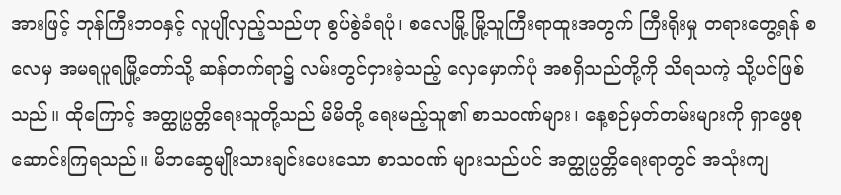အားဖြင့် ဘုန်ကြီးဘဝနှင့် လူပျိုလှည့်သည်ဟု စွပ်စွဲခံရပုံ၊ စလေမြို့ မြို့သူကြီးရာထူးအတွက် ကြီးရိုးမှု တရားတွေ့ရန် စလေမှ အမရပူရမြို့တော်သို့ ဆန်တက်ရာ၌ လမ်းတွင်ငှားခဲ့သည့် လှေမှောက်ပုံ အစရှိသည်တို့ကို သိရသကဲ့ သို့ပင်ဖြစ်သည်။ ထိုကြောင့် အတ္ထုပ္ပတ္တိရေးသူတို့သည် မိမိတို့ ရေးမည့်သူ၏ စာသဝဏ်များ၊ နေ့စဉ်မှတ်တမ်းများကို ရှာဖွေစု ဆောင်းကြရသည်။ မိဘဆွေမျိုးသားချင်းပေးသော စာသဝဏ် များသည်ပင် အတ္ထုပ္ပတ္တိရေးရာတွင် အသုံးကျ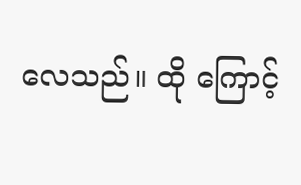လေသည်။ ထို ကြောင့်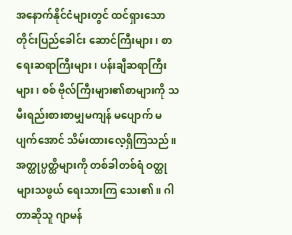အနောက်နိုင်ငံများတွင် ထင်ရှားသော တိုင်းပြည်ခေါင်း ဆောင်ကြီးများ၊ စာရေးဆရာကြီးများ၊ ပန်းချီဆရာကြီးများ၊ စစ် ဗိုလ်ကြီးများ၏စာများကို သမီးရည်းစားစာမျှမကျန် မပျောက် မပျက်အောင် သိမ်းထားလေ့ရှိကြသည်။
အတ္ထုပ္ပတ္ထိများကို တစ်ခါတစ်ရံ ဝတ္ထုများသဖွယ် ရေးသားကြ သေး၏။ ဂါတာဆိုသူ ဂျာမန်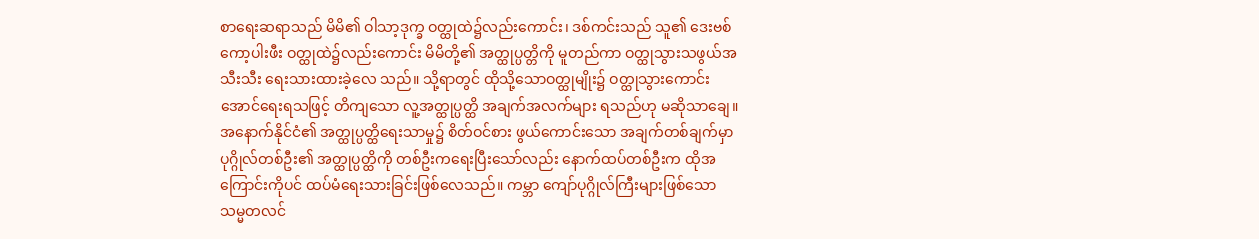စာရေးဆရာသည် မိမိ၏ ဝါသာ့ဒုက္ခ ဝတ္ထုထဲ၌လည်းကောင်း၊ ဒစ်ကင်းသည် သူ၏ ဒေးဗစ်ကော့ပါးဖီး ဝတ္ထုထဲ၌လည်းကောင်း မိမိတို့၏ အတ္ထုပ္ပတ္တိကို မူတည်ကာ ဝတ္ထုသွားသဖွယ်အသီးသီး ရေးသားထားခဲ့လေ သည်။ သို့ရာတွင် ထိုသို့သောဝတ္ထုမျိုး၌ ဝတ္ထုသွားကောင်း အောင်ရေးရသဖြင့် တိကျသော လူ့အတ္ထုပ္ပတ္ထိ အချက်အလက်များ ရသည်ဟု မဆိုသာချေ။
အနောက်နိုင်ငံ၏ အတ္ထုပ္ပတ္ထိရေးသာမှု၌ စိတ်ဝင်စား ဖွယ်ကောင်းသော အချက်တစ်ချက်မှာ ပုဂ္ဂိုလ်တစ်ဦး၏ အတ္ထုပ္ပတ္ထိကို တစ်ဦးကရေးပြီးသော်လည်း နောက်ထပ်တစ်ဦးက ထိုအကြောင်းကိုပင် ထပ်မံရေးသားခြင်းဖြစ်လေသည်။ ကမ္ဘာ ကျော်ပုဂ္ဂိုလ်ကြီးများဖြစ်သော သမ္မတလင်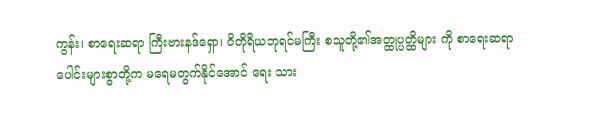ကွန်း၊ စာရေးဆရာ ကြီးဗားနဒ်ရှော၊ ဝိတိုရိယဘုရင်မကြီး စသူတို့၏အတ္ထုပ္ပတ္ထိများ ကို စာရေးဆရာပေါင်းများစွာတို့က မရေမတွက်နိုင်အောင် ရေး သား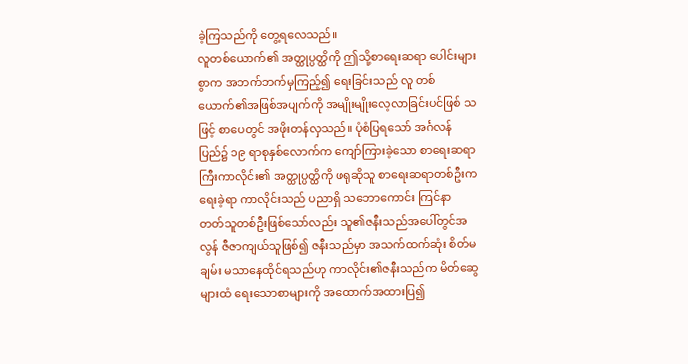ခဲ့ကြသည်ကို တွေ့ရလေသည်။
လူတစ်ယောက်၏ အတ္ထုပ္ပတ္ထိကို ဤသို့စာရေးဆရာ ပေါင်းများစွာက အဘက်ဘက်မှကြည့်၍ ရေးခြင်းသည် လူ တစ်ယောက်၏အဖြစ်အပျက်ကို အမျိုးမျိုးလေ့လာခြင်းပင်ဖြစ် သဖြင့် စာပေတွင် အဖိုးတန်လှသည်။ ပုံစံပြရသော် အင်္ဂလန် ပြည်၌ ၁၉ ရာစုနှစ်လောက်က ကျော်ကြားခဲ့သော စာရေးဆရာ ကြီးကာလိုင်း၏ အတ္ထုပ္ပတ္ထိကို ဖရုဆိုသူ စာရေးဆရာတစ်ဦးက ရေးခဲ့ရာ ကာလိုင်းသည် ပညာရှိ သဘောကောင်း ကြင်နာ တတ်သူတစ်ဦးဖြစ်သော်လည်း သူ၏ဇနီးသည်အပေါ်တွင်အလွန် ဇီဇာကျယ်သူဖြစ်၍ ဇနီးသည်မှာ အသက်ထက်ဆုံး စိတ်မချမ်း မသာနေထိုင်ရသည်ဟု ကာလိုင်း၏ဇနီးသည်က မိတ်ဆွေများထံ ရေးသောစာများကို အထောက်အထားပြ၍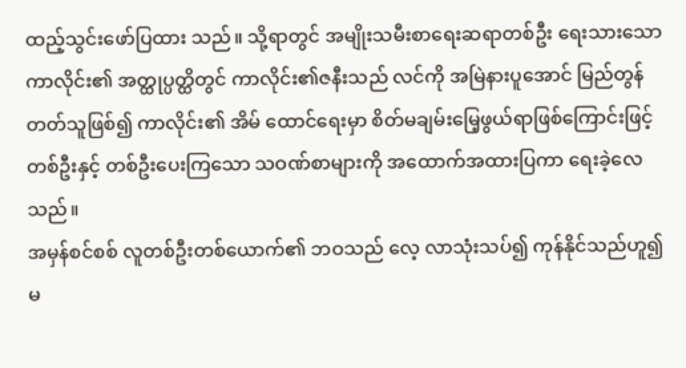ထည့်သွင်းဖော်ပြထား သည်။ သို့ရာတွင် အမျိုးသမီးစာရေးဆရာတစ်ဦး ရေးသားသော ကာလိုင်း၏ အတ္ထုပ္ပတ္ထိတွင် ကာလိုင်း၏ဇနီးသည် လင်ကို အမြဲနားပူအောင် မြည်တွန်တတ်သူဖြစ်၍ ကာလိုင်း၏ အိမ် ထောင်ရေးမှာ စိတ်မချမ်းမြေ့ဖွယ်ရာဖြစ်ကြောင်းဖြင့် တစ်ဦးနှင့် တစ်ဦးပေးကြသော သဝဏ်စာများကို အထောက်အထားပြကာ ရေးခဲ့လေသည်။
အမှန်စင်စစ် လူတစ်ဦးတစ်ယောက်၏ ဘဝသည် လေ့ လာသုံးသပ်၍ ကုန်နိုင်သည်ဟူ၍မ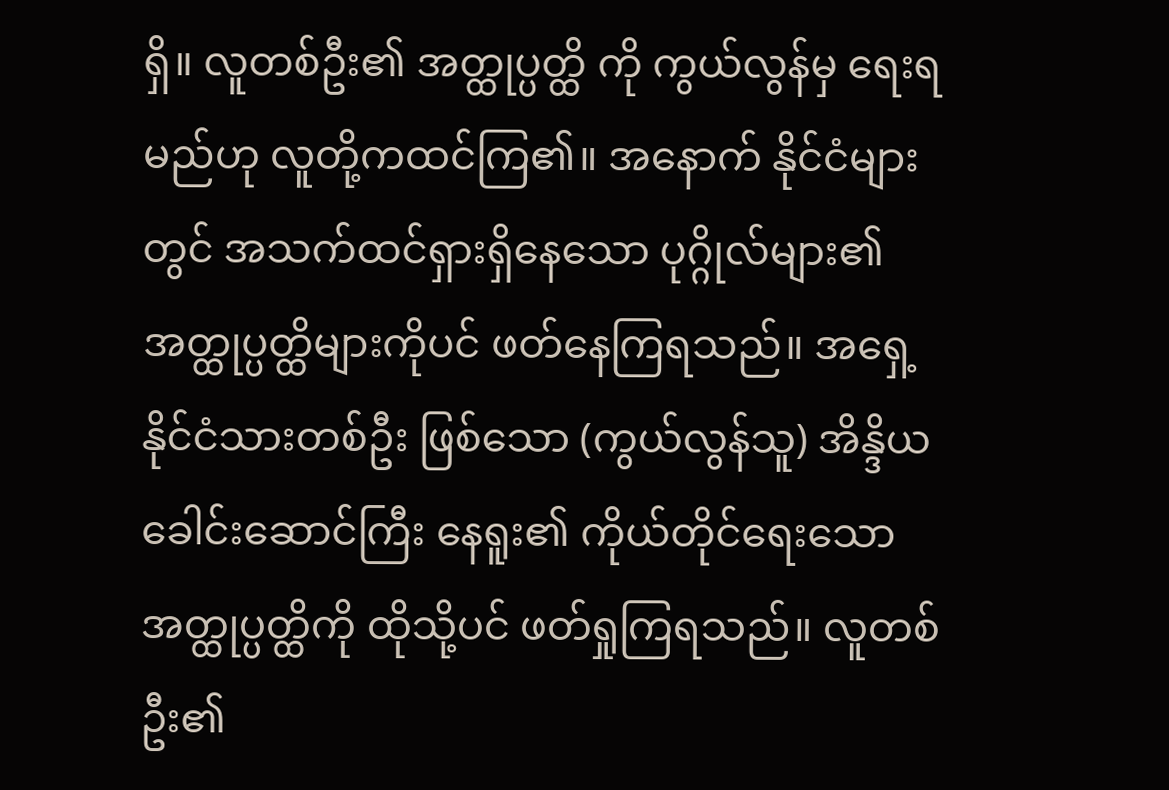ရှိ။ လူတစ်ဦး၏ အတ္ထုပ္ပတ္ထိ ကို ကွယ်လွန်မှ ရေးရမည်ဟု လူတို့ကထင်ကြ၏။ အနောက် နိုင်ငံများတွင် အသက်ထင်ရှားရှိနေသော ပုဂ္ဂိုလ်များ၏ အတ္ထုပ္ပတ္ထိများကိုပင် ဖတ်နေကြရသည်။ အရှေ့နိုင်ငံသားတစ်ဦး ဖြစ်သော (ကွယ်လွန်သူ) အိန္ဒိယခေါင်းဆောင်ကြီး နေရူး၏ ကိုယ်တိုင်ရေးသော အတ္ထုပ္ပတ္ထိကို ထိုသို့ပင် ဖတ်ရှုကြရသည်။ လူတစ်ဦး၏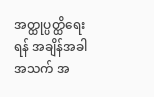အတ္ထုပ္ပတ္ထိရေးရန် အချိန်အခါ အသက် အ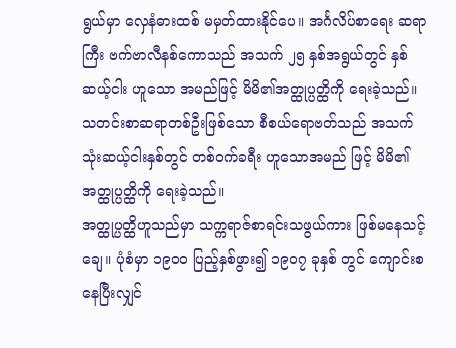ရွယ်မှာ လှေနံဓားထစ် မမှတ်ထားနိုင်ပေ။ အင်္ဂလိပ်စာရေး ဆရာကြီး ဗက်ဗာလီနစ်ကောသည် အသက် ၂၅ နှစ်အရွယ်တွင် နှစ်ဆယ့်ငါး ဟူသော အမည်ဖြင့် မိမိ၏အတ္ထုပ္ပတ္ထိကို ရေးခဲ့သည်။ သတင်းစာဆရာတစ်ဦးဖြစ်သော စီစယ်ရောဗတ်သည် အသက်သုံးဆယ့်ငါးနှစ်တွင် တစ်ဝက်ခရီး ဟူသောအမည် ဖြင့် မိမိ၏အတ္ထုပ္ပတ္ထိကို ရေးခဲ့သည်။
အတ္ထုပ္ပတ္ထိဟူသည်မှာ သက္ကရာဇ်စာရင်းသဖွယ်ကား ဖြစ်မနေသင့်ချေ။ ပုံစံမှာ ၁၉ဝဝ ပြည့်နှစ်ဖွား၍ ၁၉ဝ၇ ခုနှစ် တွင် ကျောင်းစနေပြီးလျှင်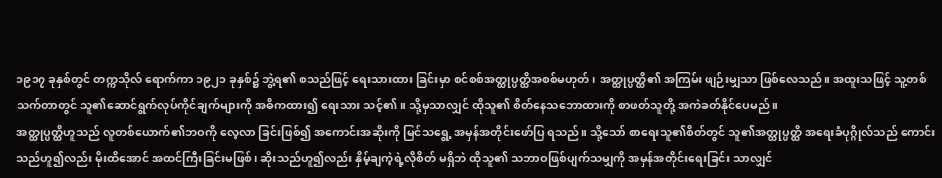၁၉၁၇ ခုနှစ်တွင် တက္ကသိုလ် ရောက်ကာ ၁၉၂၁ ခုနှစ်၌ ဘွဲ့ရ၏ စသည်ဖြင့် ရေးသားထား ခြင်းမှာ စင်စစ်အတ္ထုပ္ပတ္ထိအစစ်မဟုတ်၊ အတ္ထုပ္ပတ္ထိ၏ အကြမ်း ဖျဉ်းမျှသာ ဖြစ်လေသည်။ အထူးသဖြင့် သူ့တစ်သက်တာတွင် သူ၏ဆောင်ရွက်လုပ်ကိုင်ချက်များကို အဓိကထား၍ ရေးသား သင့်၏။ သို့မှသာလျှင် ထိုသူ၏ စိတ်နေသဘောထားကို စာဖတ်သူတို့ အကဲခတ်နိုင်ပေမည်။
အတ္ထုပ္ပတ္ထိဟူသည် လူတစ်ယောက်၏ဘဝကို လေ့လာ ခြင်းဖြစ်၍ အကောင်းအဆိုးကို မြင်သရွေ့ အမှန်အတိုင်းဖော်ပြ ရသည်။ သို့သော် စာရေးသူ၏စိတ်တွင် သူ၏အတ္ထုပ္ပတ္ထိ အရေးခံပုဂ္ဂိုလ်သည် ကောင်းသည်ဟူ၍လည်း မိုးထိအောင် အထင်ကြီးခြင်းမဖြစ်၊ ဆိုးသည်ဟူ၍လည်း နှိမ့်ချကဲ့ရဲ့လိုစိတ် မရှိဘဲ ထိုသူ၏ သဘာဝဖြစ်ပျက်သမျှကို အမှန်အတိုင်းရေးခြင်း သာလျှင်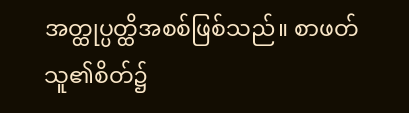အတ္ထုပ္ပတ္ထိအစစ်ဖြစ်သည်။ စာဖတ်သူ၏စိတ်၌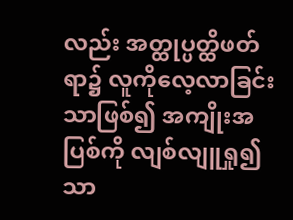လည်း အတ္ထုပ္ပတ္ထိဖတ်ရာ၌ လူကိုလေ့လာခြင်းသာဖြစ်၍ အကျိုးအပြစ်ကို လျစ်လျူရှု၍သာ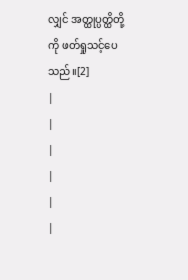လျှင် အတ္ထုပ္ပတ္ထိတို့ကို ဖတ်ရှုသင့်ပေသည်။[2]
|
|
|
|
|
|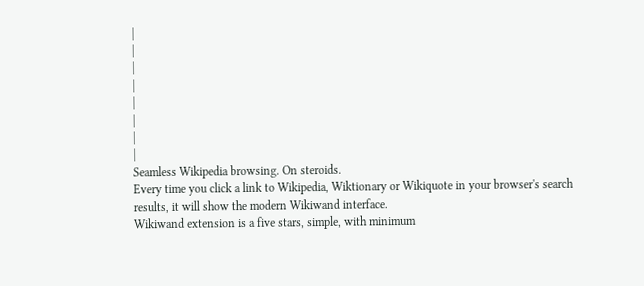|
|
|
|
|
|
|
|
Seamless Wikipedia browsing. On steroids.
Every time you click a link to Wikipedia, Wiktionary or Wikiquote in your browser's search results, it will show the modern Wikiwand interface.
Wikiwand extension is a five stars, simple, with minimum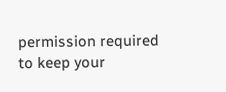permission required to keep your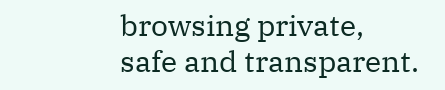browsing private, safe and transparent.